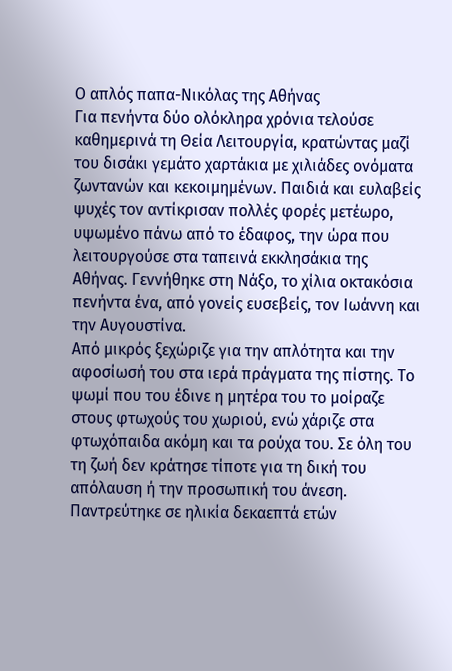Ο απλός παπα-Νικόλας της Αθήνας
Για πενήντα δύο ολόκληρα χρόνια τελούσε καθημερινά τη Θεία Λειτουργία, κρατώντας μαζί του δισάκι γεμάτο χαρτάκια με χιλιάδες ονόματα ζωντανών και κεκοιμημένων. Παιδιά και ευλαβείς ψυχές τον αντίκρισαν πολλές φορές μετέωρο, υψωμένο πάνω από το έδαφος, την ώρα που λειτουργούσε στα ταπεινά εκκλησάκια της Αθήνας. Γεννήθηκε στη Νάξο, το χίλια οκτακόσια πενήντα ένα, από γονείς ευσεβείς, τον Ιωάννη και την Αυγουστίνα.
Από μικρός ξεχώριζε για την απλότητα και την αφοσίωσή του στα ιερά πράγματα της πίστης. Το ψωμί που του έδινε η μητέρα του το μοίραζε στους φτωχούς του χωριού, ενώ χάριζε στα φτωχόπαιδα ακόμη και τα ρούχα του. Σε όλη του τη ζωή δεν κράτησε τίποτε για τη δική του απόλαυση ή την προσωπική του άνεση.
Παντρεύτηκε σε ηλικία δεκαεπτά ετών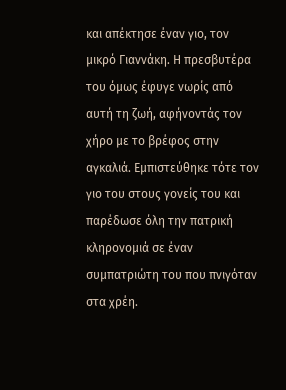και απέκτησε έναν γιο, τον μικρό Γιαννάκη. Η πρεσβυτέρα του όμως έφυγε νωρίς από αυτή τη ζωή, αφήνοντάς τον χήρο με το βρέφος στην αγκαλιά. Εμπιστεύθηκε τότε τον γιο του στους γονείς του και παρέδωσε όλη την πατρική κληρονομιά σε έναν συμπατριώτη του που πνιγόταν στα χρέη.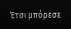Έτσι μπόρεσε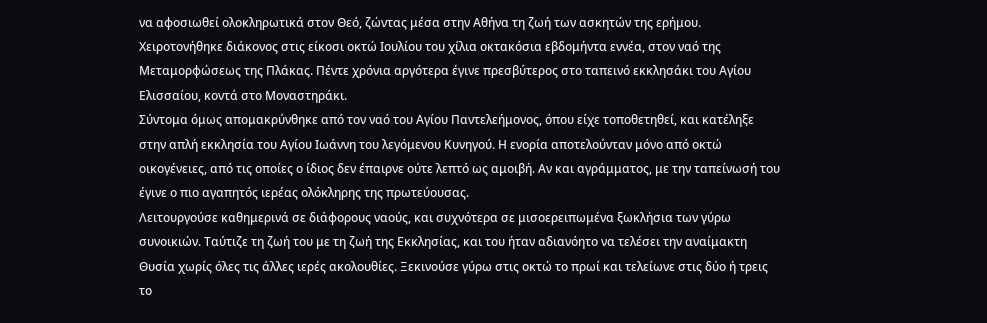να αφοσιωθεί ολοκληρωτικά στον Θεό, ζώντας μέσα στην Αθήνα τη ζωή των ασκητών της ερήμου. Χειροτονήθηκε διάκονος στις είκοσι οκτώ Ιουλίου του χίλια οκτακόσια εβδομήντα εννέα, στον ναό της Μεταμορφώσεως της Πλάκας. Πέντε χρόνια αργότερα έγινε πρεσβύτερος στο ταπεινό εκκλησάκι του Αγίου Ελισσαίου, κοντά στο Μοναστηράκι.
Σύντομα όμως απομακρύνθηκε από τον ναό του Αγίου Παντελεήμονος, όπου είχε τοποθετηθεί, και κατέληξε στην απλή εκκλησία του Αγίου Ιωάννη του λεγόμενου Κυνηγού. Η ενορία αποτελούνταν μόνο από οκτώ οικογένειες, από τις οποίες ο ίδιος δεν έπαιρνε ούτε λεπτό ως αμοιβή. Αν και αγράμματος, με την ταπείνωσή του έγινε ο πιο αγαπητός ιερέας ολόκληρης της πρωτεύουσας.
Λειτουργούσε καθημερινά σε διάφορους ναούς, και συχνότερα σε μισοερειπωμένα ξωκλήσια των γύρω συνοικιών. Ταύτιζε τη ζωή του με τη ζωή της Εκκλησίας, και του ήταν αδιανόητο να τελέσει την αναίμακτη Θυσία χωρίς όλες τις άλλες ιερές ακολουθίες. Ξεκινούσε γύρω στις οκτώ το πρωί και τελείωνε στις δύο ή τρεις το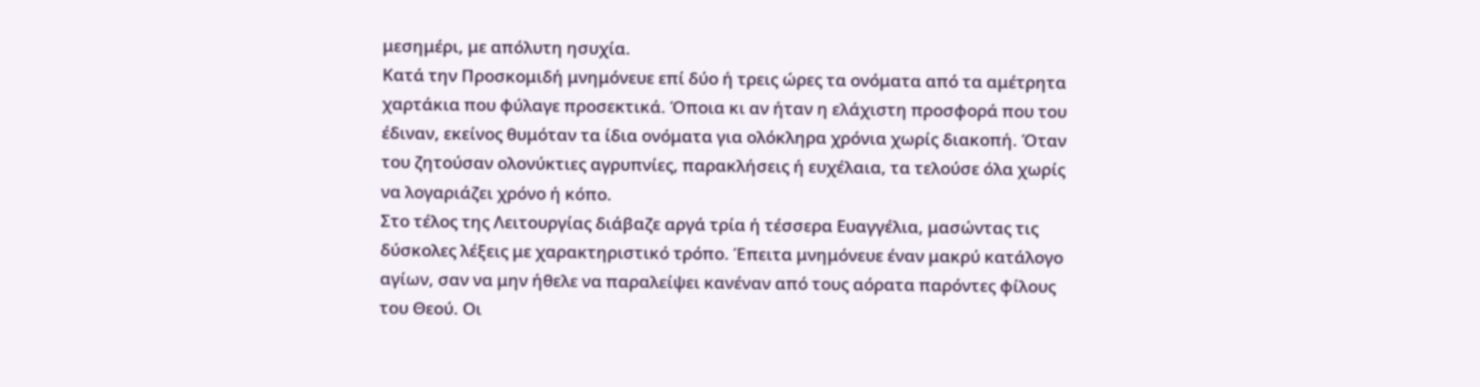μεσημέρι, με απόλυτη ησυχία.
Κατά την Προσκομιδή μνημόνευε επί δύο ή τρεις ώρες τα ονόματα από τα αμέτρητα χαρτάκια που φύλαγε προσεκτικά. Όποια κι αν ήταν η ελάχιστη προσφορά που του έδιναν, εκείνος θυμόταν τα ίδια ονόματα για ολόκληρα χρόνια χωρίς διακοπή. Όταν του ζητούσαν ολονύκτιες αγρυπνίες, παρακλήσεις ή ευχέλαια, τα τελούσε όλα χωρίς να λογαριάζει χρόνο ή κόπο.
Στο τέλος της Λειτουργίας διάβαζε αργά τρία ή τέσσερα Ευαγγέλια, μασώντας τις δύσκολες λέξεις με χαρακτηριστικό τρόπο. Έπειτα μνημόνευε έναν μακρύ κατάλογο αγίων, σαν να μην ήθελε να παραλείψει κανέναν από τους αόρατα παρόντες φίλους του Θεού. Οι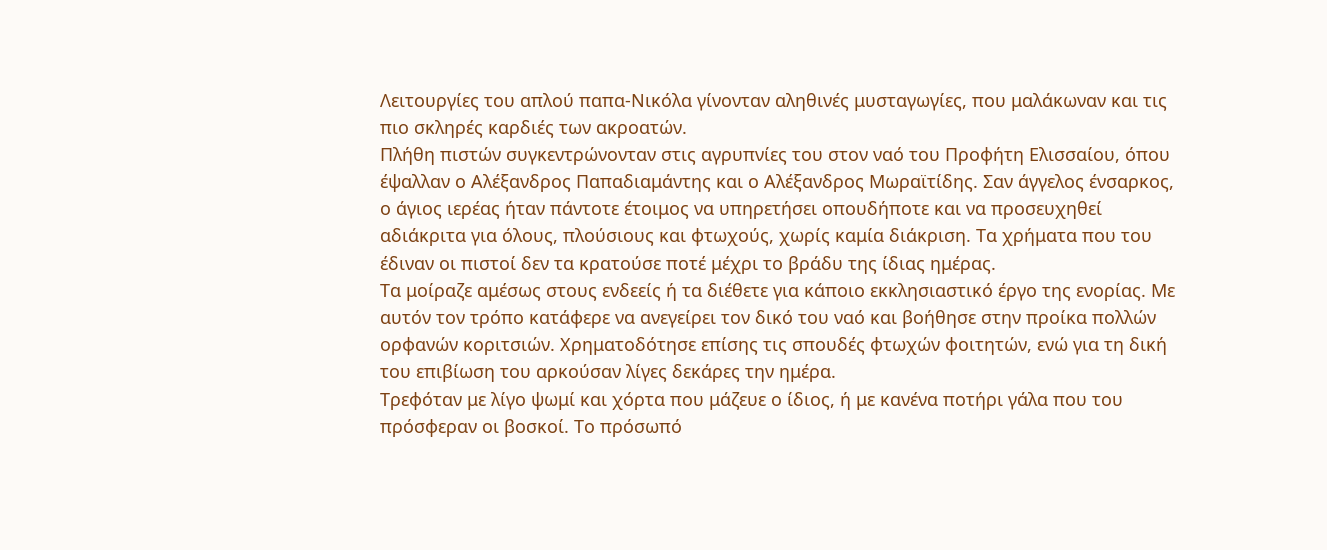Λειτουργίες του απλού παπα-Νικόλα γίνονταν αληθινές μυσταγωγίες, που μαλάκωναν και τις πιο σκληρές καρδιές των ακροατών.
Πλήθη πιστών συγκεντρώνονταν στις αγρυπνίες του στον ναό του Προφήτη Ελισσαίου, όπου έψαλλαν ο Αλέξανδρος Παπαδιαμάντης και ο Αλέξανδρος Μωραϊτίδης. Σαν άγγελος ένσαρκος, ο άγιος ιερέας ήταν πάντοτε έτοιμος να υπηρετήσει οπουδήποτε και να προσευχηθεί αδιάκριτα για όλους, πλούσιους και φτωχούς, χωρίς καμία διάκριση. Τα χρήματα που του έδιναν οι πιστοί δεν τα κρατούσε ποτέ μέχρι το βράδυ της ίδιας ημέρας.
Τα μοίραζε αμέσως στους ενδεείς ή τα διέθετε για κάποιο εκκλησιαστικό έργο της ενορίας. Με αυτόν τον τρόπο κατάφερε να ανεγείρει τον δικό του ναό και βοήθησε στην προίκα πολλών ορφανών κοριτσιών. Χρηματοδότησε επίσης τις σπουδές φτωχών φοιτητών, ενώ για τη δική του επιβίωση του αρκούσαν λίγες δεκάρες την ημέρα.
Τρεφόταν με λίγο ψωμί και χόρτα που μάζευε ο ίδιος, ή με κανένα ποτήρι γάλα που του πρόσφεραν οι βοσκοί. Το πρόσωπό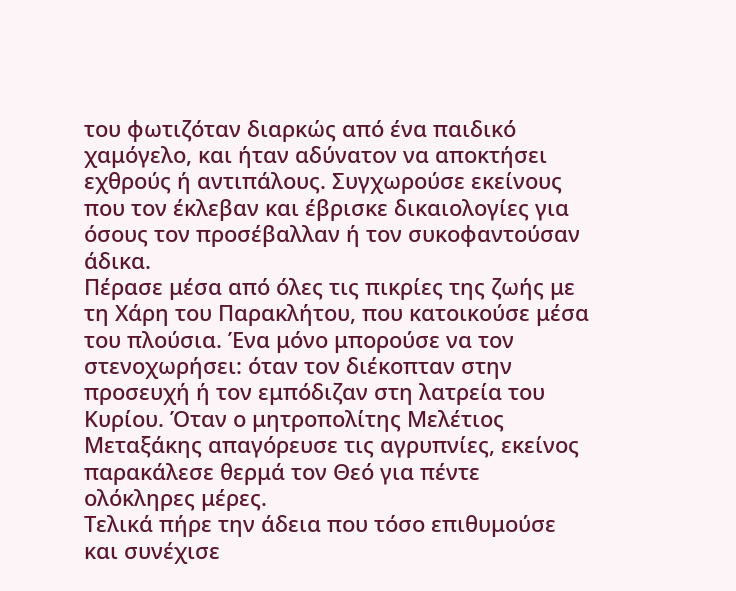του φωτιζόταν διαρκώς από ένα παιδικό χαμόγελο, και ήταν αδύνατον να αποκτήσει εχθρούς ή αντιπάλους. Συγχωρούσε εκείνους που τον έκλεβαν και έβρισκε δικαιολογίες για όσους τον προσέβαλλαν ή τον συκοφαντούσαν άδικα.
Πέρασε μέσα από όλες τις πικρίες της ζωής με τη Χάρη του Παρακλήτου, που κατοικούσε μέσα του πλούσια. Ένα μόνο μπορούσε να τον στενοχωρήσει: όταν τον διέκοπταν στην προσευχή ή τον εμπόδιζαν στη λατρεία του Κυρίου. Όταν ο μητροπολίτης Μελέτιος Μεταξάκης απαγόρευσε τις αγρυπνίες, εκείνος παρακάλεσε θερμά τον Θεό για πέντε ολόκληρες μέρες.
Τελικά πήρε την άδεια που τόσο επιθυμούσε και συνέχισε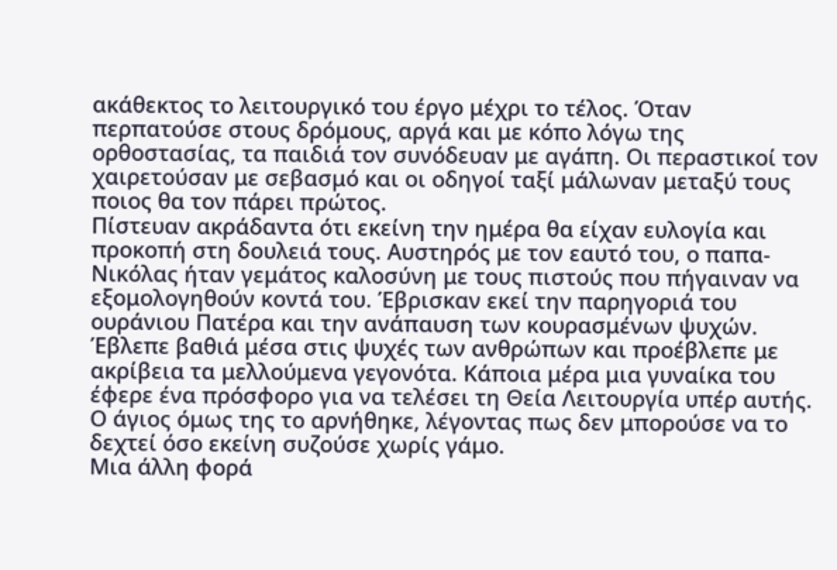ακάθεκτος το λειτουργικό του έργο μέχρι το τέλος. Όταν περπατούσε στους δρόμους, αργά και με κόπο λόγω της ορθοστασίας, τα παιδιά τον συνόδευαν με αγάπη. Οι περαστικοί τον χαιρετούσαν με σεβασμό και οι οδηγοί ταξί μάλωναν μεταξύ τους ποιος θα τον πάρει πρώτος.
Πίστευαν ακράδαντα ότι εκείνη την ημέρα θα είχαν ευλογία και προκοπή στη δουλειά τους. Αυστηρός με τον εαυτό του, ο παπα-Νικόλας ήταν γεμάτος καλοσύνη με τους πιστούς που πήγαιναν να εξομολογηθούν κοντά του. Έβρισκαν εκεί την παρηγοριά του ουράνιου Πατέρα και την ανάπαυση των κουρασμένων ψυχών.
Έβλεπε βαθιά μέσα στις ψυχές των ανθρώπων και προέβλεπε με ακρίβεια τα μελλούμενα γεγονότα. Κάποια μέρα μια γυναίκα του έφερε ένα πρόσφορο για να τελέσει τη Θεία Λειτουργία υπέρ αυτής. Ο άγιος όμως της το αρνήθηκε, λέγοντας πως δεν μπορούσε να το δεχτεί όσο εκείνη συζούσε χωρίς γάμο.
Μια άλλη φορά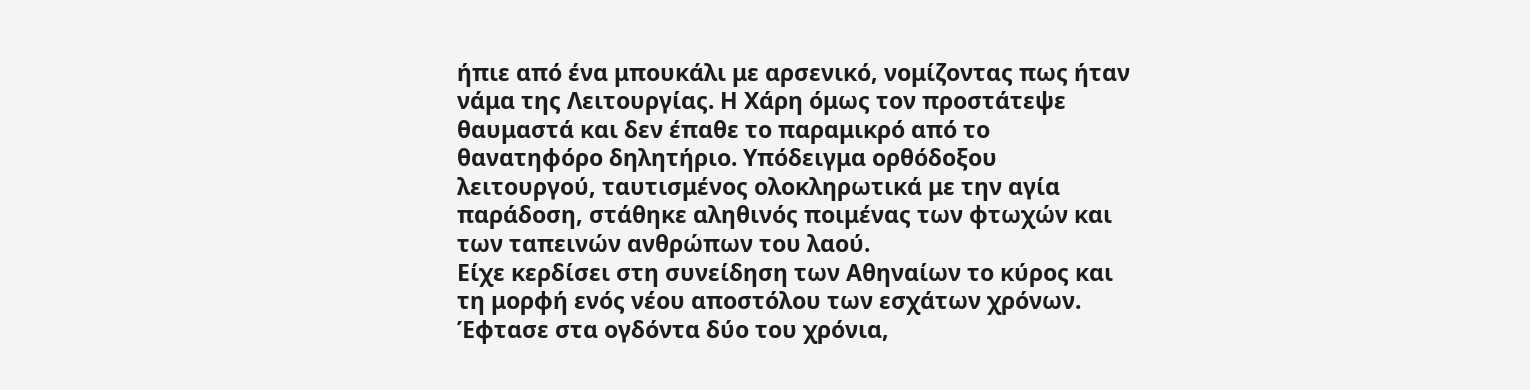ήπιε από ένα μπουκάλι με αρσενικό, νομίζοντας πως ήταν νάμα της Λειτουργίας. Η Χάρη όμως τον προστάτεψε θαυμαστά και δεν έπαθε το παραμικρό από το θανατηφόρο δηλητήριο. Υπόδειγμα ορθόδοξου λειτουργού, ταυτισμένος ολοκληρωτικά με την αγία παράδοση, στάθηκε αληθινός ποιμένας των φτωχών και των ταπεινών ανθρώπων του λαού.
Είχε κερδίσει στη συνείδηση των Αθηναίων το κύρος και τη μορφή ενός νέου αποστόλου των εσχάτων χρόνων. Έφτασε στα ογδόντα δύο του χρόνια,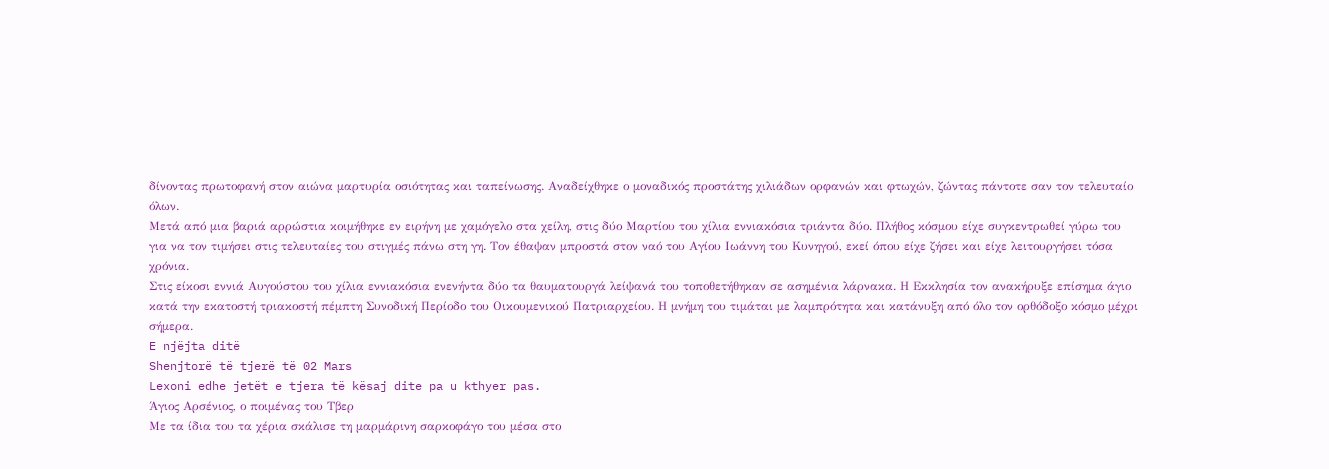δίνοντας πρωτοφανή στον αιώνα μαρτυρία οσιότητας και ταπείνωσης. Αναδείχθηκε ο μοναδικός προστάτης χιλιάδων ορφανών και φτωχών, ζώντας πάντοτε σαν τον τελευταίο όλων.
Μετά από μια βαριά αρρώστια κοιμήθηκε εν ειρήνη με χαμόγελο στα χείλη, στις δύο Μαρτίου του χίλια εννιακόσια τριάντα δύο. Πλήθος κόσμου είχε συγκεντρωθεί γύρω του για να τον τιμήσει στις τελευταίες του στιγμές πάνω στη γη. Τον έθαψαν μπροστά στον ναό του Αγίου Ιωάννη του Κυνηγού, εκεί όπου είχε ζήσει και είχε λειτουργήσει τόσα χρόνια.
Στις είκοσι εννιά Αυγούστου του χίλια εννιακόσια ενενήντα δύο τα θαυματουργά λείψανά του τοποθετήθηκαν σε ασημένια λάρνακα. Η Εκκλησία τον ανακήρυξε επίσημα άγιο κατά την εκατοστή τριακοστή πέμπτη Συνοδική Περίοδο του Οικουμενικού Πατριαρχείου. Η μνήμη του τιμάται με λαμπρότητα και κατάνυξη από όλο τον ορθόδοξο κόσμο μέχρι σήμερα.
E njëjta ditë
Shenjtorë të tjerë të 02 Mars
Lexoni edhe jetët e tjera të kësaj dite pa u kthyer pas.
Άγιος Αρσένιος, ο ποιμένας του Τβερ
Με τα ίδια του τα χέρια σκάλισε τη μαρμάρινη σαρκοφάγο του μέσα στο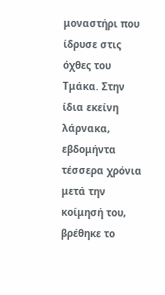μοναστήρι που ίδρυσε στις όχθες του Τμάκα. Στην ίδια εκείνη λάρνακα, εβδομήντα τέσσερα χρόνια μετά την κοίμησή του, βρέθηκε το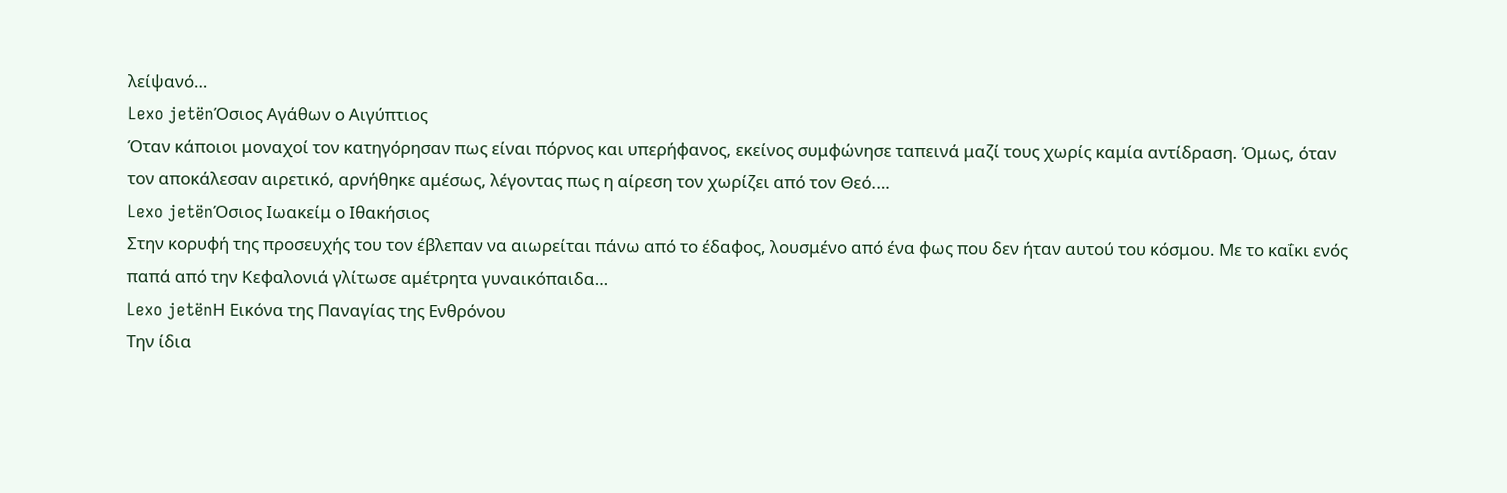λείψανό…
Lexo jetënΌσιος Αγάθων ο Αιγύπτιος
Όταν κάποιοι μοναχοί τον κατηγόρησαν πως είναι πόρνος και υπερήφανος, εκείνος συμφώνησε ταπεινά μαζί τους χωρίς καμία αντίδραση. Όμως, όταν τον αποκάλεσαν αιρετικό, αρνήθηκε αμέσως, λέγοντας πως η αίρεση τον χωρίζει από τον Θεό.…
Lexo jetënΌσιος Ιωακείμ ο Ιθακήσιος
Στην κορυφή της προσευχής του τον έβλεπαν να αιωρείται πάνω από το έδαφος, λουσμένο από ένα φως που δεν ήταν αυτού του κόσμου. Με το καΐκι ενός παπά από την Κεφαλονιά γλίτωσε αμέτρητα γυναικόπαιδα…
Lexo jetënΗ Εικόνα της Παναγίας της Ενθρόνου
Την ίδια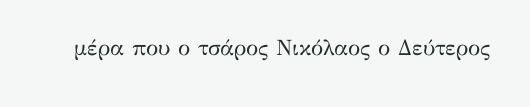μέρα που ο τσάρος Νικόλαος ο Δεύτερος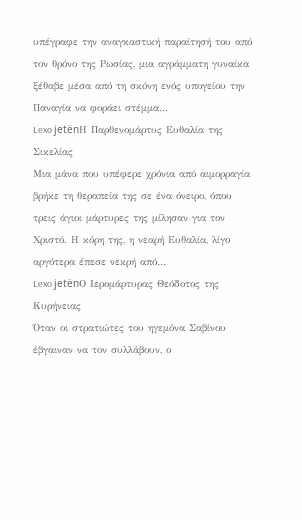υπέγραφε την αναγκαστική παραίτησή του από τον θρόνο της Ρωσίας, μια αγράμματη γυναίκα ξέθαβε μέσα από τη σκόνη ενός υπογείου την Παναγία να φοράει στέμμα…
Lexo jetënΗ Παρθενομάρτυς Ευθαλία της Σικελίας
Μια μάνα που υπέφερε χρόνια από αιμορραγία βρήκε τη θεραπεία της σε ένα όνειρο, όπου τρεις άγιοι μάρτυρες της μίλησαν για τον Χριστό. Η κόρη της, η νεαρή Ευθαλία, λίγο αργότερα έπεσε νεκρή από…
Lexo jetënΟ Ιερομάρτυρας Θεόδοτος της Κυρήνειας
Όταν οι στρατιώτες του ηγεμόνα Σαβίνου έβγαιναν να τον συλλάβουν, ο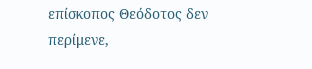επίσκοπος Θεόδοτος δεν περίμενε,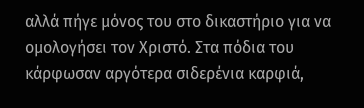αλλά πήγε μόνος του στο δικαστήριο για να ομολογήσει τον Χριστό. Στα πόδια του κάρφωσαν αργότερα σιδερένια καρφιά,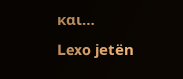και…
Lexo jetën